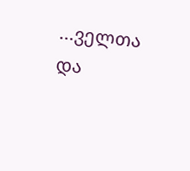...ველთა და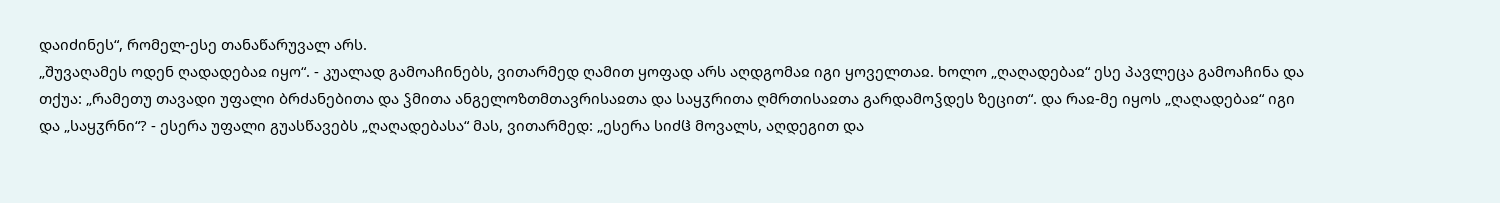დაიძინეს“, რომელ-ესე თანაწარუვალ არს.
„შუვაღამეს ოდენ ღადადებაჲ იყო“. - კუალად გამოაჩინებს, ვითარმედ ღამით ყოფად არს აღდგომაჲ იგი ყოველთაჲ. ხოლო „ღაღადებაჲ“ ესე პავლეცა გამოაჩინა და თქუა: „რამეთუ თავადი უფალი ბრძანებითა და ჴმითა ანგელოზთმთავრისაჲთა და საყჳრითა ღმრთისაჲთა გარდამოჴდეს ზეცით“. და რაჲ-მე იყოს „ღაღადებაჲ“ იგი და „საყჳრნი“? - ესერა უფალი გუასწავებს „ღაღადებასა“ მას, ვითარმედ: „ესერა სიძჱ მოვალს, აღდეგით და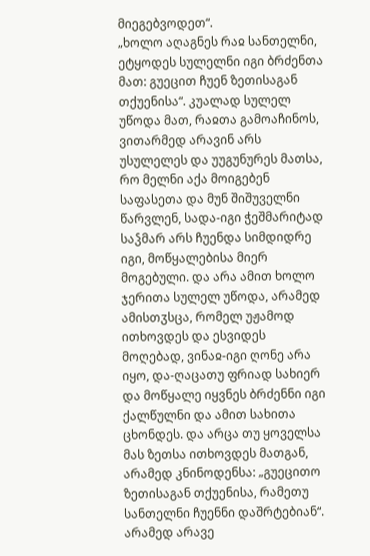მიეგებვოდეთ“.
„ხოლო აღაგნეს რაჲ სანთელნი, ეტყოდეს სულელნი იგი ბრძენთა მათ: გუეცით ჩუენ ზეთისაგან თქუენისა“. კუალად სულელ უწოდა მათ, რაჲთა გამოაჩინოს, ვითარმედ არავინ არს უსულელეს და უუგუნურეს მათსა, რო მელნი აქა მოიგებენ საფასეთა და მუნ შიშუველნი წარვლენ, სადა-იგი ჭეშმარიტად საჴმარ არს ჩუენდა სიმდიდრე იგი, მოწყალებისა მიერ მოგებული. და არა ამით ხოლო ჯერითა სულელ უწოდა, არამედ ამისთჳსცა, რომელ უჟამოდ ითხოვდეს და ესვიდეს მოღებად, ვინაჲ-იგი ღონე არა იყო, და-ღაცათუ ფრიად სახიერ და მოწყალე იყვნეს ბრძენნი იგი ქალწულნი და ამით სახითა ცხონდეს. და არცა თუ ყოველსა მას ზეთსა ითხოვდეს მათგან, არამედ კნინოდენსა: „გუეცითო ზეთისაგან თქუენისა, რამეთუ სანთელნი ჩუენნი დაშრტებიან“. არამედ არავე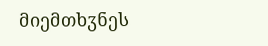მიემთხჳნეს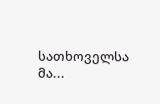სათხოველსა მა...